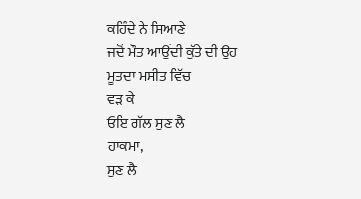ਕਹਿੰਦੇ ਨੇ ਸਿਆਣੇ
ਜਦੋਂ ਮੌਤ ਆਉਂਦੀ ਕੁੱਤੇ ਦੀ ਉਹ
ਮੂਤਦਾ ਮਸੀਤ ਵਿੱਚ
ਵੜ ਕੇ
ਓਇ ਗੱਲ ਸੁਣ ਲੈ
ਹਾਕਮਾ,
ਸੁਣ ਲੈ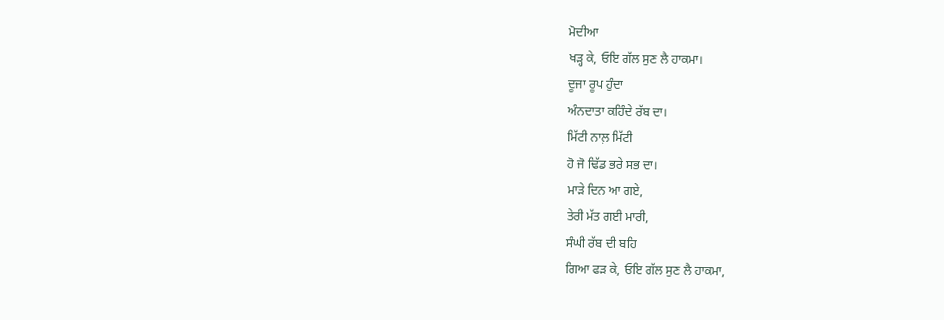ਮੋਦੀਆ
ਖੜ੍ਹ ਕੇ, ਓਇ ਗੱਲ ਸੁਣ ਲੈ ਹਾਕਮਾ।
ਦੂਜਾ ਰੂਪ ਹੁੰਦਾ
ਅੰਨਦਾਤਾ ਕਹਿੰਦੇ ਰੱਬ ਦਾ।
ਮਿੱਟੀ ਨਾਲ਼ ਮਿੱਟੀ
ਹੋ ਜੋ ਢਿੱਡ ਭਰੇ ਸਭ ਦਾ।
ਮਾੜੇ ਦਿਨ ਆ ਗਏ,
ਤੇਰੀ ਮੱਤ ਗਈ ਮਾਰੀ,
ਸੰਘੀ ਰੱਬ ਦੀ ਬਹਿ
ਗਿਆ ਫੜ ਕੇ, ਓਇ ਗੱਲ ਸੁਣ ਲੈ ਹਾਕਮਾ,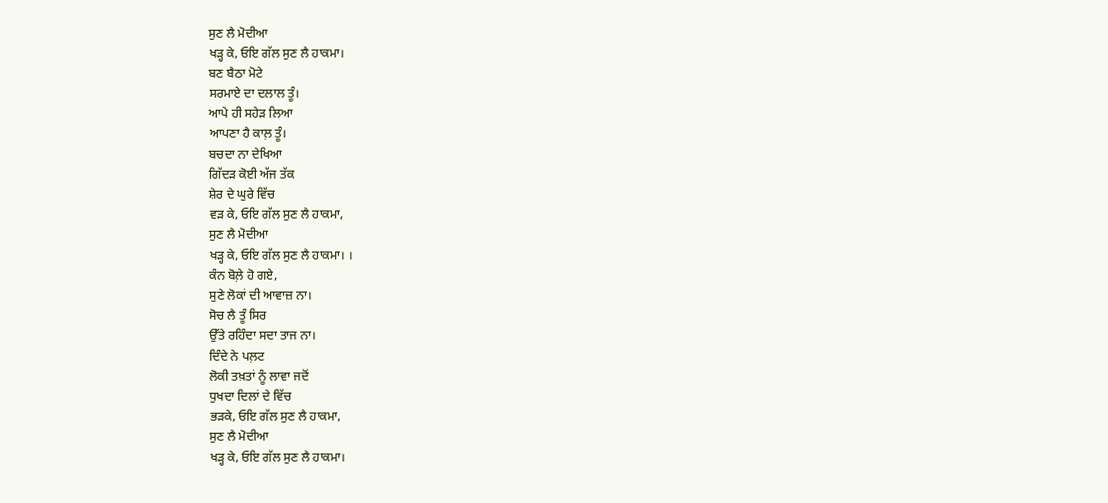ਸੁਣ ਲੈ ਮੋਦੀਆ
ਖੜ੍ਹ ਕੇ, ਓਇ ਗੱਲ ਸੁਣ ਲੈ ਹਾਕਮਾ।
ਬਣ ਬੈਠਾ ਮੋਟੇ
ਸਰਮਾਏ ਦਾ ਦਲਾਲ ਤੂੰ।
ਆਪੇ ਹੀ ਸਹੇੜ ਲਿਆ
ਆਪਣਾ ਹੈ ਕਾਲ਼ ਤੂੰ।
ਬਚਦਾ ਨਾ ਦੇਖਿਆ
ਗਿੱਦੜ ਕੋਈ ਅੱਜ ਤੱਕ
ਸ਼ੇਰ ਦੇ ਘੁਰੇ ਵਿੱਚ
ਵੜ ਕੇ, ਓਇ ਗੱਲ ਸੁਣ ਲੈ ਹਾਕਮਾ,
ਸੁਣ ਲੈ ਮੋਦੀਆ
ਖੜ੍ਹ ਕੇ, ਓਇ ਗੱਲ ਸੁਣ ਲੈ ਹਾਕਮਾ। ।
ਕੰਨ ਬੋਲ਼ੇ ਹੋ ਗਏ,
ਸੁਣੇ ਲੋਕਾਂ ਦੀ ਆਵਾਜ਼ ਨਾ।
ਸੋਚ ਲੈ ਤੂੰ ਸਿਰ
ਉੱਤੇ ਰਹਿੰਦਾ ਸਦਾ ਤਾਜ ਨਾ।
ਦਿੰਦੇ ਨੇ ਪਲ਼ਟ
ਲੋਕੀ ਤਖ਼ਤਾਂ ਨੂੰ ਲਾਵਾ ਜਦੋਂ
ਧੁਖਦਾ ਦਿਲਾਂ ਦੇ ਵਿੱਚ
ਭੜਕੇ, ਓਇ ਗੱਲ ਸੁਣ ਲੈ ਹਾਕਮਾ,
ਸੁਣ ਲੈ ਮੋਦੀਆ
ਖੜ੍ਹ ਕੇ, ਓਇ ਗੱਲ ਸੁਣ ਲੈ ਹਾਕਮਾ।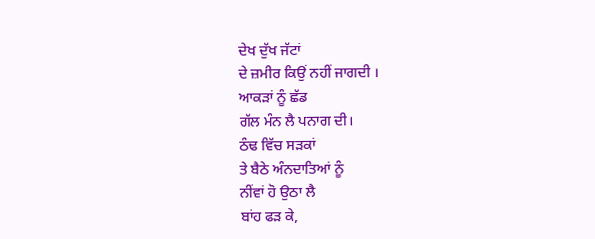ਦੇਖ ਦੁੱਖ ਜੱਟਾਂ
ਦੇ ਜ਼ਮੀਰ ਕਿਉਂ ਨਹੀਂ ਜਾਗਦੀ ।
ਆਕੜਾਂ ਨੂੰ ਛੱਡ
ਗੱਲ ਮੰਨ ਲੈ ਪਨਾਗ ਦੀ।
ਠੰਢ ਵਿੱਚ ਸੜਕਾਂ
ਤੇ ਬੈਠੇ ਅੰਨਦਾਤਿਆਂ ਨੂੰ
ਨੀਂਵਾਂ ਹੋ ਉਠਾ ਲੈ
ਬਾਂਹ ਫੜ ਕੇ,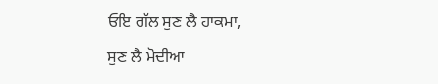ਓਇ ਗੱਲ ਸੁਣ ਲੈ ਹਾਕਮਾ,
ਸੁਣ ਲੈ ਮੋਦੀਆ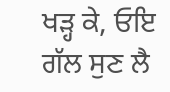ਖੜ੍ਹ ਕੇ, ਓਇ ਗੱਲ ਸੁਣ ਲੈ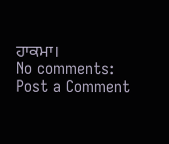ਹਾਕਮਾ।
No comments:
Post a Comment